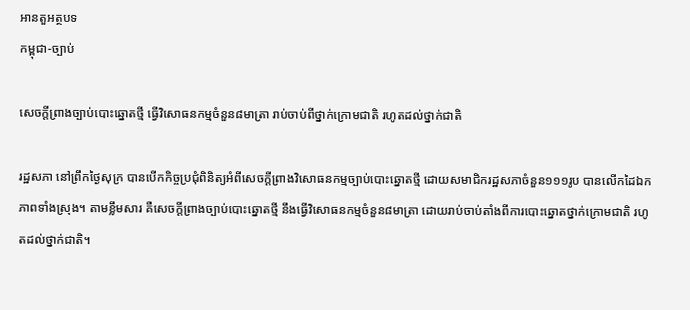អានតួអត្ថបទ
កម្ពុជា-ច្បាប់

សេចក្តីព្រាងច្បាប់បោះឆ្នោតថ្មី ធ្វើវិសោធនកម្មចំនួន៨មាត្រា រាប់ចាប់ពីថ្នាក់ក្រោមជាតិ រហូតដល់ថ្នាក់ជាតិ

រដ្ឋសភា នៅព្រឹកថ្ងៃសុក្រ បានបើកកិច្ចប្រជុំពិនិត្យអំពីសេចក្តីព្រាងវិសោធនកម្មច្បាប់បោះឆ្នោតថ្មី ដោយសមាជិករដ្ឋសភាចំនួន១១១រូប បានលើកដៃឯកភាពទាំងស្រុង។ តាមខ្លឹមសារ គឺសេចក្តីព្រាងច្បាប់បោះឆ្នោតថ្មី នឹងធ្វើវិសោធនកម្មចំនួន៨មាត្រា ដោយរាប់ចាប់តាំងពីការបោះឆ្នោតថ្នាក់ក្រោមជាតិ រហូតដល់ថ្នាក់ជាតិ។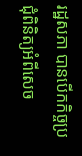រដ្ឋសភា បានបើកកិច្ចប្រជុំពិនិត្យអំពីសេច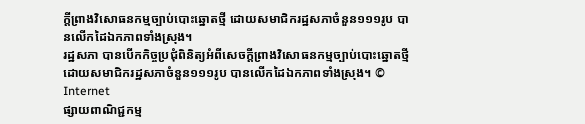ក្តីព្រាងវិសោធនកម្មច្បាប់បោះឆ្នោតថ្មី ដោយសមាជិករដ្ឋសភាចំនួន១១១រូប បានលើកដៃឯកភាពទាំងស្រុង។
រដ្ឋសភា បានបើកកិច្ចប្រជុំពិនិត្យអំពីសេចក្តីព្រាងវិសោធនកម្មច្បាប់បោះឆ្នោតថ្មី ដោយសមាជិករដ្ឋសភាចំនួន១១១រូប បានលើកដៃឯកភាពទាំងស្រុង។ © Internet
ផ្សាយពាណិជ្ជកម្ម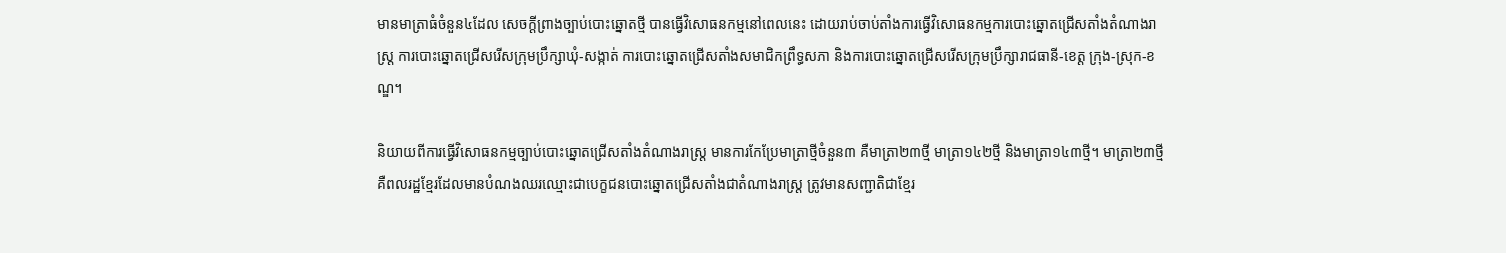មានមាត្រាធំចំនួន៤ដែល សេចក្តីព្រាងច្បាប់បោះឆ្នោតថ្មី បានធ្វើវិសោធនកម្មនៅពេលនេះ ដោយរាប់ចាប់តាំងការធ្វើវិសោធនកម្មការបោះឆ្នោតជ្រើសតាំងតំណាងរាស្ត្រ ការបោះឆ្នោតជ្រើសរើសក្រុមប្រឹក្សាឃុំ-សង្កាត់ ការបោះឆ្នោតជ្រើសតាំងសមាជិកព្រឹទ្ធសភា និងការបោះឆ្នោតជ្រើសរើសក្រុមប្រឹក្សារាជធានី-ខេត្ត ក្រុង-ស្រុក-ខណ្ឌ។

និយាយពីការធ្វើវិសោធនកម្មច្បាប់បោះឆ្នោតជ្រើសតាំងតំណាងរាស្ត្រ មានការកែប្រែមាត្រាថ្មីចំនួន៣ គឺមាត្រា២៣ថ្មី មាត្រា១៤២ថ្មី និងមាត្រា១៤៣ថ្មី។ មាត្រា២៣ថ្មី គឺពលរដ្ឋខ្មែរដែលមានបំណងឈរឈ្មោះជាបេក្ខជនបោះឆ្នោតជ្រើសតាំងជាតំណាងរាស្ត្រ ត្រូវមានសញ្ជាតិជាខ្មែរ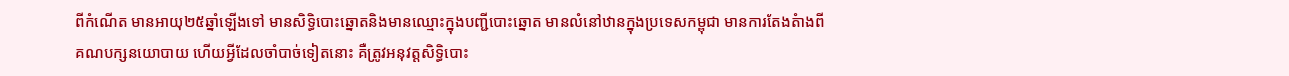ពីកំណើត មានអាយុ២៥ឆ្នាំឡើងទៅ មានសិទ្ធិបោះឆ្នោតនិងមានឈ្មោះក្នុងបញ្ជីបោះឆ្នោត មានលំនៅឋានក្នុងប្រទេសកម្ពុជា មានការតែងតំាងពីគណបក្សនយោបាយ ហើយអ្វីដែលចាំបាច់ទៀតនោះ គឺត្រូវអនុវត្តសិទ្ធិបោះ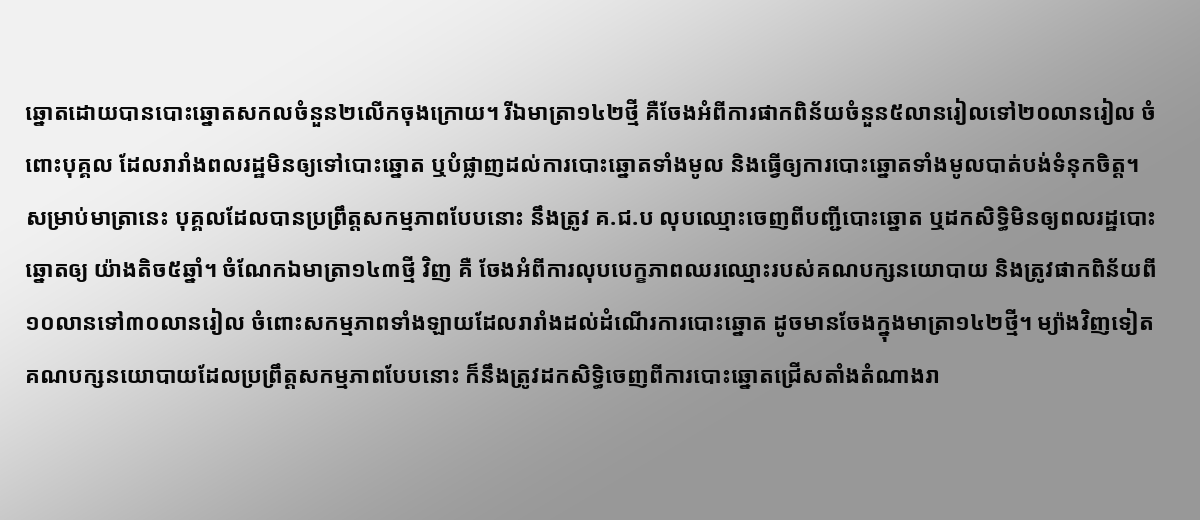ឆ្នោតដោយបានបោះឆ្នោតសកលចំនួន២លើកចុងក្រោយ។ រីឯមាត្រា១៤២ថ្មី គឺចែងអំពីការផាកពិន័យចំនួន៥លានរៀលទៅ២០លានរៀល ចំពោះបុគ្គល ដែលរារាំងពលរដ្ឋមិនឲ្យទៅបោះឆ្នោត ឬបំផ្លាញដល់ការបោះឆ្នោតទាំងមូល និងធ្វើឲ្យការបោះឆ្នោតទាំងមូលបាត់បង់ទំនុកចិត្ត។ សម្រាប់មាត្រានេះ បុគ្គលដែលបានប្រព្រឹត្តសកម្មភាពបែបនោះ នឹងត្រូវ គ.ជ.ប លុបឈ្មោះចេញពីបញ្ជីបោះឆ្នោត ឬដកសិទ្ធិមិនឲ្យពលរដ្ឋបោះឆ្នោតឲ្យ យ៉ាងតិច៥ឆ្នាំ។ ចំណែកឯមាត្រា១៤៣ថ្មី វិញ គឺ ចែងអំពីការលុបបេក្ខភាពឈរឈ្មោះរបស់គណបក្សនយោបាយ និងត្រូវផាកពិន័យពី១០លានទៅ៣០លានរៀល ចំពោះសកម្មភាពទាំងឡាយដែលរារាំងដល់ដំណើរការបោះឆ្នោត ដូចមានចែងក្នុងមាត្រា១៤២ថ្មី។ ម្យ៉ាងវិញទៀត គណបក្សនយោបាយដែលប្រព្រឹត្តសកម្មភាពបែបនោះ ក៏នឹងត្រូវដកសិទ្ធិចេញពីការបោះឆ្នោតជ្រើសតាំងតំណាងរា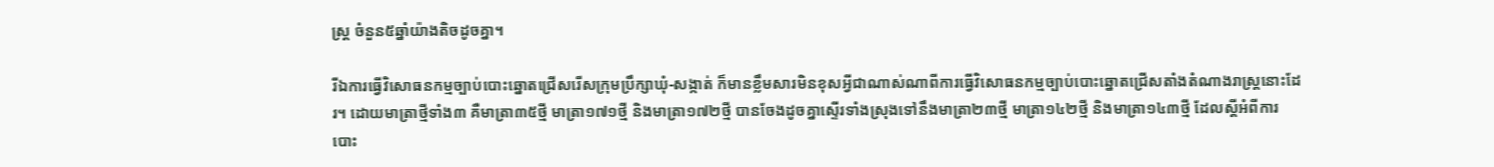ស្ត្រ ចំនួន៥ឆ្នាំយ៉ាងតិចដូចគ្នា។

រីឯការធ្វើវិសោធនកម្មច្បាប់បោះឆ្នោតជ្រើសរើសក្រុមប្រឹក្សាឃុំ-សង្កាត់ ក៏មានខ្លឹមសារមិនខុសអ្វីជាណាស់ណាពីការធ្វើវិសោធនកម្មច្បាប់បោះឆ្នោតជ្រើសតាំងតំណាងរាស្ត្រនោះដែរ។ ដោយមាត្រាថ្មីទាំង៣ គឺមាត្រា៣៥ថ្មី មាត្រា១៧១ថ្មី និងមាត្រា១៧២ថ្មី បានចែងដូចគ្នាស្ទើរទាំងស្រុងទៅនឹងមាត្រា២៣ថ្មី មាត្រា១៤២ថ្មី និងមាត្រា១៤៣ថ្មី ដែលស្តីអំពីការបោះ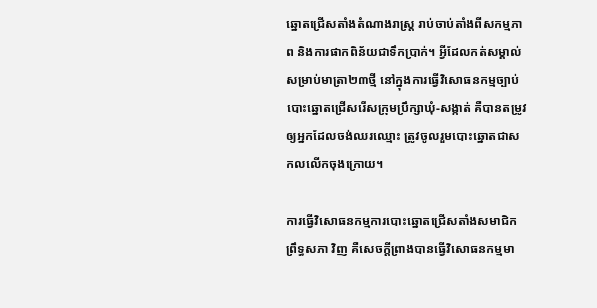ឆ្នោតជ្រើសតាំងតំណាងរាស្ត្រ រាប់ចាប់តាំងពីសកម្មភាព និងការផាកពិន័យជាទឹកប្រាក់។ អ្វីដែលកត់សម្គាល់ សម្រាប់មាត្រា២៣ថ្មី នៅក្នុងការធ្វើវិសោធនកម្មច្បាប់បោះឆ្នោតជ្រើសរើសក្រុមប្រឹក្សាឃុំ-សង្កាត់ គឺបានតម្រូវឲ្យអ្នកដែលចង់ឈរឈ្មោះ ត្រូវចូលរួមបោះឆ្នោតជាសកលលើកចុងក្រោយ។

ការធ្វើវិសោធនកម្មការបោះឆ្នោតជ្រើសតាំងសមាជិកព្រឹទ្ធសភា វិញ គឺសេចក្តីព្រាងបានធ្វើវិសោធនកម្មមា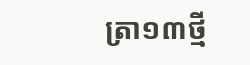ត្រា១៣ថ្មី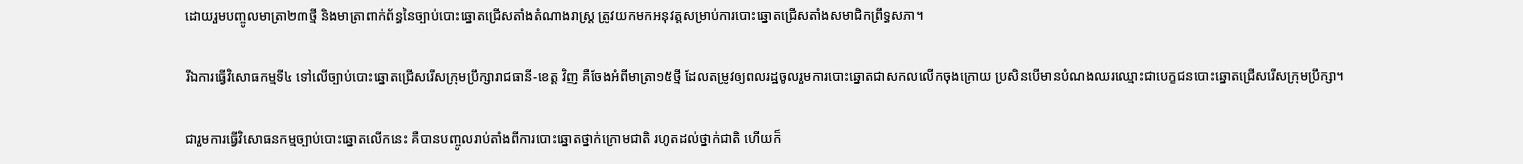ដោយរួមបញ្ចូលមាត្រា២៣ថ្មី និងមាត្រាពាក់ព័ន្ធនៃច្បាប់បោះឆ្នោតជ្រើសតាំងតំណាងរាស្ត្រ ត្រូវយកមកអនុវត្តសម្រាប់ការបោះឆ្នោតជ្រើសតាំងសមាជិកព្រឹទ្ធសភា។

រីឯការធ្វើវិសោធកម្មទី៤ ទៅលើច្បាប់បោះឆ្នោតជ្រើសរើសក្រុមប្រឹក្សារាជធានី-ខេត្ត វិញ គឺចែងអំពីមាត្រា១៥ថ្មី ដែលតម្រូវឲ្យពលរដ្ឋចូលរួមការបោះឆ្នោតជាសកលលើកចុងក្រោយ ប្រសិនបើមានបំណងឈរឈ្មោះជាបេក្ខជនបោះឆ្នោតជ្រើសរើសក្រុមប្រឹក្សា។

ជារួមការធ្វើវិសោធនកម្មច្បាប់បោះឆ្នោតលើកនេះ គឺបានបញ្ចូលរាប់តាំងពីការបោះឆ្នោតថ្នាក់ក្រោមជាតិ រហូតដល់ថ្នាក់ជាតិ ហើយក៏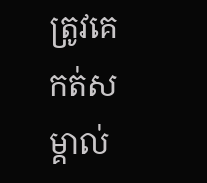ត្រូវគេកត់សម្គាល់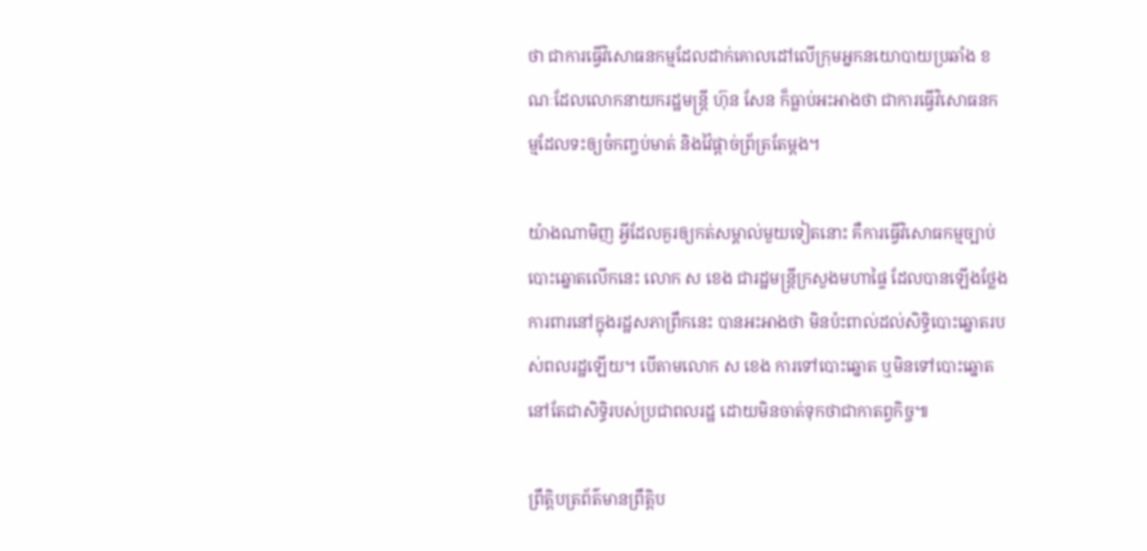ថា ជាការធ្វើវិសោធនកម្មដែលដាក់គោលដៅលើក្រុមអ្នកនយោបាយប្រឆាំង ខណៈដែលលោកនាយករដ្ឋមន្ត្រី ហ៊ុន សែន ក៏ធ្លាប់អះអាងថា ជាការធ្វើវិសោធនកម្មដែលទះឲ្យចំកញ្ចប់មាត់ និងវ៉ៃផ្តាច់ព្រ័ត្រតែម្តង។

យ៉ាងណាមិញ អ្វីដែលគួរឲ្យកត់សម្គាល់មួយទៀតនោះ គឺការធ្វើវិសោធកម្មច្បាប់បោះឆ្នោតលើកនេះ លោក ស ខេង ជារដ្ឋមន្ត្រីក្រសួងមហាផ្ទៃ ដែលបានឡើងថ្លែងការពារនៅក្នុងរដ្ឋសភាព្រឹកនេះ បានអះអាងថា មិនប៉ះពាល់ដល់សិទ្ធិបោះឆ្នោតរបស់ពលរដ្ឋឡើយ។ បើតាមលោក ស ខេង ការទៅបោះឆ្នោត ឬមិនទៅបោះឆ្នោត នៅតែជាសិទ្ធិរបស់ប្រជាពលរដ្ឋ ដោយមិនចាត់ទុកថាជាកាតព្វកិច្ច៕

ព្រឹត្តិបត្រព័ត៌មានព្រឹត្តិប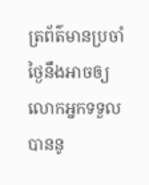ត្រព័ត៌មានប្រចាំថ្ងៃនឹងអាចឲ្យលោកអ្នកទទួលបាននូ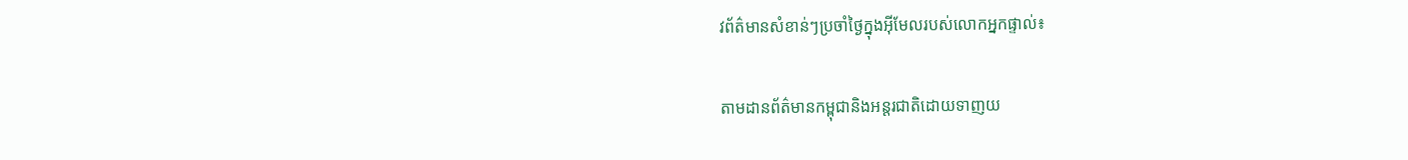វព័ត៌មានសំខាន់ៗប្រចាំថ្ងៃក្នុងអ៊ីមែលរបស់លោកអ្នកផ្ទាល់៖

តាមដានព័ត៌មានកម្ពុជានិងអន្តរជាតិដោយទាញយ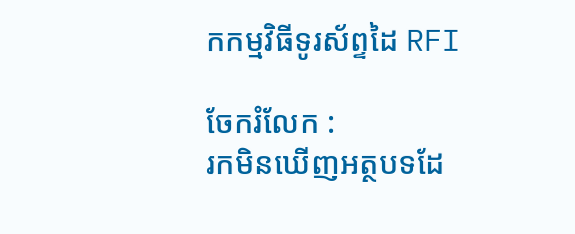កកម្មវិធីទូរស័ព្ទដៃ RFI

ចែករំលែក :
រកមិនឃើញអត្ថបទដែ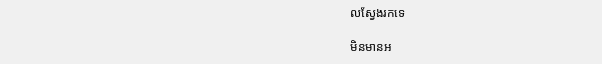លស្វែងរកទេ

មិនមានអ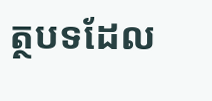ត្ថបទដែល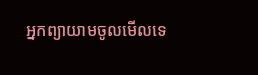អ្នកព្យាយាមចូលមើលទេ